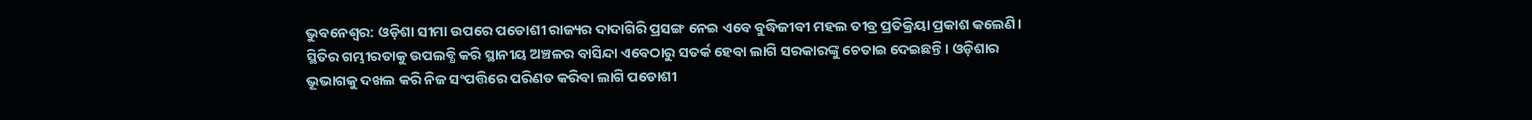ଭୁବନେଶ୍ବର: ଓଡ଼ିଶା ସୀମା ଉପରେ ପଡୋଶୀ ରାଜ୍ୟର ଦାଦାଗିରି ପ୍ରସଙ୍ଗ ନେଇ ଏବେ ବୁଦ୍ଧିଜୀବୀ ମହଲ ତୀବ୍ର ପ୍ରତିକ୍ରିୟା ପ୍ରକାଶ କଲେଣି। ସ୍ଥିତିର ଗମ୍ଭୀରତାକୁ ଉପଲବ୍ଧି କରି ସ୍ଥାନୀୟ ଅଞ୍ଚଳର ବାସିନ୍ଦା ଏବେଠାରୁ ସତର୍କ ହେବା ଲାଗି ସରକାରଙ୍କୁ ଚେତାଇ ଦେଇଛନ୍ତି। ଓଡ଼ିଶାର ଭୂଭାଗକୁ ଦଖଲ କରି ନିଜ ସଂପତ୍ତିରେ ପରିଣତ କରିବା ଲାଗି ପଡୋଶୀ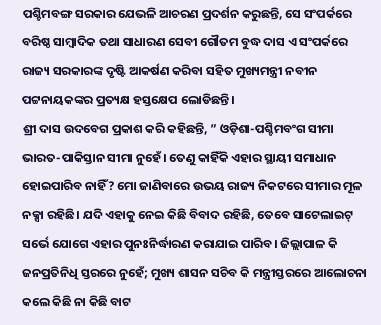ପଶ୍ଚିମବଙ୍ଗ ସରକାର ଯେଭଳି ଆଚରଣ ପ୍ରଦର୍ଶନ କରୁଛନ୍ତି, ସେ ସଂପର୍କରେ ବରିଷ୍ଠ ସାମ୍ବାଦିକ ତଥା ସାଧାରଣ ସେବୀ ଗୌତମ ବୁଦ୍ଧ ଦାସ ଏ ସଂପର୍କରେ ରାଜ୍ୟ ସରକାରଙ୍କ ଦୃଷ୍ଟି ଆକର୍ଷଣ କରିବା ସହିତ ମୁଖ୍ୟମନ୍ତ୍ରୀ ନବୀନ ପଟ୍ଟନାୟକଙ୍କର ପ୍ରତ୍ୟକ୍ଷ ହସ୍ତକ୍ଷେପ ଲୋଡିଛନ୍ତି।
ଶ୍ରୀ ଦାସ ଉଦବେଗ ପ୍ରକାଶ କରି କହିଛନ୍ତି, ” ଓଡ଼ିଶା-ପଶ୍ଚିମବଂଗ ସୀମା ଭାରତ-ପାକିସ୍ତାନ ସୀମା ନୁହେଁ। ତେଣୁ କାହିଁକି ଏହାର ସ୍ଥାୟୀ ସମାଧାନ ହୋଇପାରିବ ନାହିଁ? ମୋ ଜାଣିବାରେ ଉଭୟ ରାଜ୍ୟ ନିକଟରେ ସୀମାର ମୂଳ ନକ୍ସା ରହିଛି। ଯଦି ଏହାକୁ ନେଇ କିଛି ବିବାଦ ରହିଛି, ତେବେ ସାଟେଲାଇଟ୍ ସର୍ଭେ ଯୋଗେ ଏହାର ପୁନଃନିର୍ଦ୍ଧାରଣ କରାଯାଇ ପାରିବ। ଜିଲ୍ଲାପାଳ କି ଜନପ୍ରତିନିଧି ସ୍ତରରେ ନୁହେଁ; ମୁଖ୍ୟ ଶାସନ ସଚିବ କି ମନ୍ତ୍ରୀସ୍ତରରେ ଆଲୋଚନା କଲେ କିଛି ନା କିଛି ବାଟ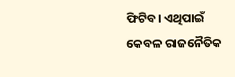ଫିଟିବ। ଏଥିପାଇଁ କେବଳ ରାଜନୈତିକ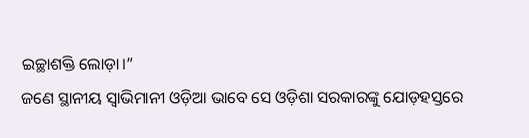ଇଚ୍ଛାଶକ୍ତି ଲୋଡ଼ା।”
ଜଣେ ସ୍ଥାନୀୟ ସ୍ବାଭିମାନୀ ଓଡ଼ିଆ ଭାବେ ସେ ଓଡ଼ିଶା ସରକାରଙ୍କୁ ଯୋଡ଼ହସ୍ତରେ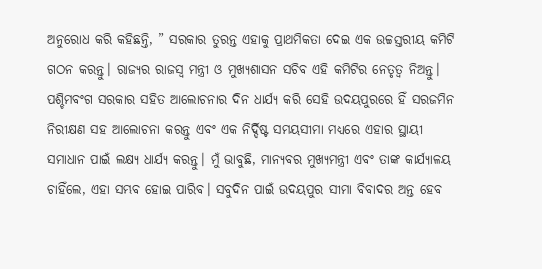ଅନୁରୋଧ କରି କହିଛନ୍ତି, ” ସରକାର ତୁରନ୍ତ ଏହାକୁ ପ୍ରାଥମିକତା ଦେଇ ଏକ ଉଚ୍ଚସ୍ତରୀୟ କମିଟି ଗଠନ କରନ୍ତୁ। ରାଜ୍ୟର ରାଜସ୍ବ ମନ୍ତ୍ରୀ ଓ ମୁଖ୍ୟଶାସନ ସଚିବ ଏହି କମିଟିର ନେତୃତ୍ବ ନିଅନ୍ତୁ। ପଶ୍ଚିମବଂଗ ସରକାର ସହିତ ଆଲୋଚନାର ଦିନ ଧାର୍ଯ୍ୟ କରି ସେହି ଉଦୟପୁରରେ ହିଁ ସରଜମିନ ନିରୀକ୍ଷଣ ସହ ଆଲୋଚନା କରନ୍ତୁ ଏବଂ ଏକ ନିର୍ଦ୍ଦିଷ୍ଟ ସମୟସୀମା ମଧ୍ୟରେ ଏହାର ସ୍ଥାୟୀ ସମାଧାନ ପାଇଁ ଲକ୍ଷ୍ୟ ଧାର୍ଯ୍ୟ କରନ୍ତୁ। ମୁଁ ଭାବୁଛି, ମାନ୍ୟବର ମୁଖ୍ୟମନ୍ତ୍ରୀ ଏବଂ ତାଙ୍କ କାର୍ଯ୍ୟାଳୟ ଚାହିଁଲେ, ଏହା ସମ୍ଭବ ହୋଇ ପାରିବ। ସବୁଦିନ ପାଇଁ ଉଦୟପୁର ସୀମା ବିବାଦର ଅନ୍ତ ହେବ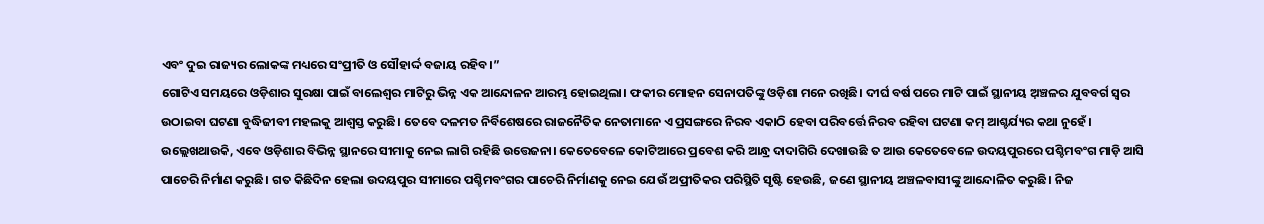ଏବଂ ଦୁଇ ରାଜ୍ୟର ଲୋକଙ୍କ ମଧ୍ୟରେ ସଂପ୍ରୀତି ଓ ସୌହାର୍ଦ୍ଦ ବଜାୟ ରହିବ।”
ଗୋଟିଏ ସମୟରେ ଓଡ଼ିଶାର ସୁରକ୍ଷା ପାଇଁ ବାଲେଶ୍ବର ମାଟିରୁ ଭିନ୍ନ ଏକ ଆନ୍ଦୋଳନ ଆରମ୍ଭ ହୋଇଥିଲା। ଫକୀର ମୋହନ ସେନାପତିଙ୍କୁ ଓଡ଼ିଶା ମନେ ରଖିଛି। ଦୀର୍ଘ ବର୍ଷ ପରେ ମାଟି ପାଇଁ ସ୍ଥାନୀୟ ଅ଼ଞ୍ଚଳର ଯୁବବର୍ଗ ସ୍ବର ଉଠାଇବା ଘଟଣା ବୁଦ୍ଧିଜୀବୀ ମହଲକୁ ଆଶ୍ବସ୍ତ କରୁଛି। ତେବେ ଦଳମତ ନିର୍ବିଶେଷରେ ରାଜନୈତିକ ନେତାମାନେ ଏ ପ୍ରସଙ୍ଗରେ ନିରବ ଏକାଠି ହେବା ପରିବର୍ତ୍ତେ ନିରବ ରହିବା ଘଟଣା କମ୍ ଆଶ୍ଚର୍ଯ୍ୟର କଥା ନୁହେଁ।
ଉଲ୍ଲେଖଥାଉକି, ଏବେ ଓଡ଼ିଶାର ବିଭିନ୍ନ ସ୍ଥାନରେ ସୀମାକୁ ନେଇ ଲାଗି ରହିଛି ଉତ୍ତେଜନା। କେତେବେଳେ କୋଟିଆରେ ପ୍ରବେଶ କରି ଆନ୍ଧ୍ର ଦାଦାଗିରି ଦେଖାଉଛି ତ ଆଉ କେତେବେଳେ ଉଦୟପୁରରେ ପଶ୍ଚିମବଂଗ ମାଡ଼ି ଆସି ପାଚେରି ନିର୍ମାଣ କରୁଛି। ଗତ କିଛିଦିନ ହେଲା ଉଦୟପୁର ସୀମାରେ ପଶ୍ଚିମବଂଗର ପାଚେରି ନିର୍ମାଣକୁ ନେଇ ଯେଉଁ ଅପ୍ରୀତିକର ପରିସ୍ଥିତି ସୃଷ୍ଟି ହେଉଛି, ଜଣେ ସ୍ଥାନୀୟ ଅଞ୍ଚଳବାସୀଙ୍କୁ ଆନ୍ଦୋଳିତ କରୁଛି। ନିଜ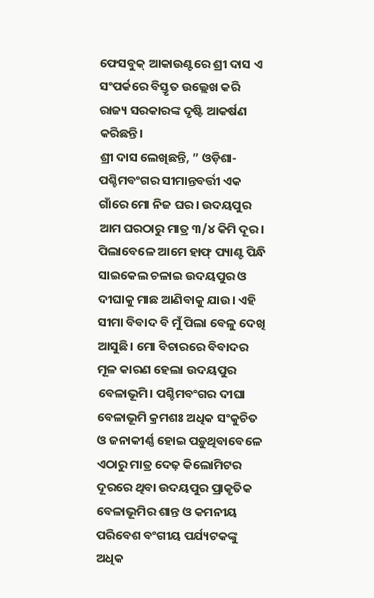ଫେସବୁକ୍ ଆକାଉଣ୍ଟରେ ଶ୍ରୀ ଦାସ ଏ ସଂପର୍କରେ ବିସ୍ତୃତ ଉଲ୍ଲେଖ କରି ରାଜ୍ୟ ସରକାରଙ୍କ ଦୃଷ୍ଟି ଆକର୍ଷଣ କରିଛନ୍ତି।
ଶ୍ରୀ ଦାସ ଲେଖିଛନ୍ତି, ” ଓଡ଼ିଶା-ପଶ୍ଚିମବଂଗର ସୀମାନ୍ତବର୍ତ୍ତୀ ଏକ ଗାଁରେ ମୋ ନିଜ ଘର। ଉଦୟପୁର ଆମ ଘରଠାରୁ ମାତ୍ର ୩/୪ କିମି ଦୂର। ପିଲାବେଳେ ଆମେ ହାଫ୍ ପ୍ୟାଣ୍ଟ ପିନ୍ଧି ସାଇକେଲ ଚଳାଇ ଉଦୟପୁର ଓ ଦୀଘାକୁ ମାଛ ଆଣିବାକୁ ଯାଉ। ଏହି ସୀମା ବିବାଦ ବି ମୁଁ ପିଲା ବେଳୁ ଦେଖି ଆସୁଛି। ମୋ ବିଚାରରେ ବିବାଦର ମୂଳ କାରଣ ହେଲା ଉଦୟପୁର ବେଳାଭୂମି। ପଶ୍ଚିମବଂଗର ଦୀଘା ବେଳାଭୂମି କ୍ରମଶଃ ଅଧିକ ସଂକୁଚିତ ଓ ଜନାକୀର୍ଣ୍ଣ ହୋଇ ପଡ଼ୁଥିବାବେଳେ ଏଠାରୁ ମାତ୍ର ଦେଢ଼ କିଲୋମିଟର ଦୂରରେ ଥିବା ଉଦୟପୁର ପ୍ରାକୃତିକ ବେଳାଭୂମିର ଶାନ୍ତ ଓ କମନୀୟ ପରିବେଶ ବଂଗୀୟ ପର୍ଯ୍ୟଟକଙ୍କୁ ଅଧିକ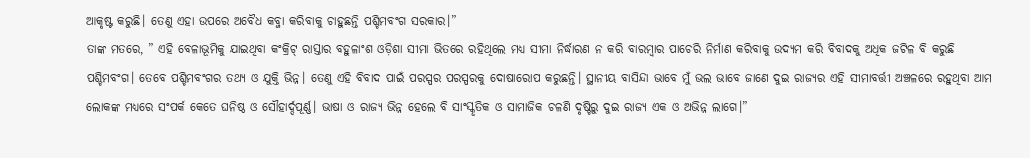ଆକୃଷ୍ଟ କରୁଛି। ତେଣୁ ଏହା ଉପରେ ଅବୈଧ କବ୍ଜା କରିବାକୁ ଚାହୁଛନ୍ତି ପଶ୍ଚିମବଂଗ ସରକାର।”
ତାଙ୍କ ମତରେ, ” ଏହି ବେଳାଭୂମିକୁ ଯାଇଥିବା କଂକ୍ରିଟ୍ ରାସ୍ତାର ବହୁଳାଂଶ ଓଡ଼ିଶା ସୀମା ଭିତରେ ରହିଥିଲେ ମଧ୍ୟ ସୀମା ନିର୍ଦ୍ଧାରଣ ନ କରି ବାରମ୍ବାର ପାଚେରି ନିର୍ମାଣ କରିବାକୁ ଉଦ୍ୟମ କରି ବିବାଦକୁ ଅଧିକ ଜଟିଳ ବି କରୁଛି ପଶ୍ଚିମବଂଗ। ତେବେ ପଶ୍ଚିମବଂଗର ତଥ୍ୟ ଓ ଯୁକ୍ତି ଭିନ୍ନ। ତେଣୁ ଏହି ବିବାଦ ପାଇଁ ପରସ୍ପର ପରସ୍ପରକୁ ଦୋଷାରୋପ କରୁଛନ୍ତି। ସ୍ଥାନୀୟ ବାସିନ୍ଦା ଭାବେ ମୁଁ ଭଲ ଭାବେ ଜାଣେ ଦୁଇ ରାଜ୍ୟର ଏହି ସୀମାବର୍ତ୍ତୀ ଅଞ୍ଚଳରେ ରହୁଥିବା ଆମ ଲୋକଙ୍କ ମଧ୍ୟରେ ସଂପର୍କ କେତେ ଘନିଷ୍ଠ ଓ ସୌହାର୍ଦ୍ଦପୂର୍ଣ୍ଣ। ଭାଷା ଓ ରାଜ୍ୟ ଭିନ୍ନ ହେଲେ ବି ସାଂସ୍କୃତିକ ଓ ସାମାଜିକ ଚଳଣି ଦୃଷ୍ଟିରୁ ଦୁଇ ରାଜ୍ୟ ଏକ ଓ ଅଭିନ୍ନ ଲାଗେ।”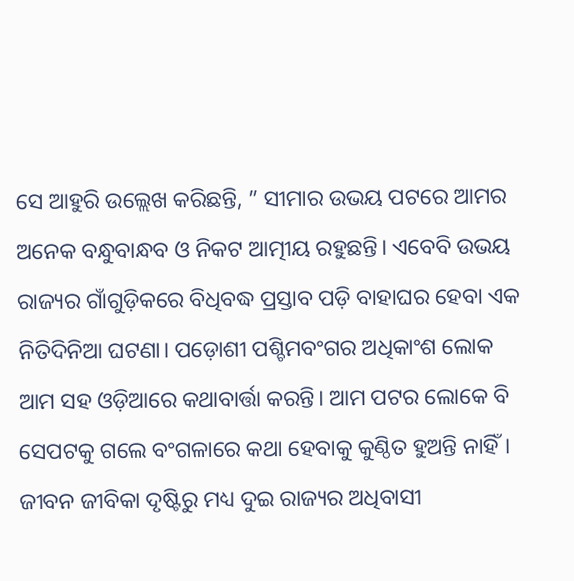ସେ ଆହୁରି ଉଲ୍ଲେଖ କରିଛନ୍ତି, ” ସୀମାର ଉଭୟ ପଟରେ ଆମର ଅନେକ ବନ୍ଧୁବାନ୍ଧବ ଓ ନିକଟ ଆତ୍ମୀୟ ରହୁଛନ୍ତି। ଏବେବି ଉଭୟ ରାଜ୍ୟର ଗାଁଗୁଡ଼ିକରେ ବିଧିବଦ୍ଧ ପ୍ରସ୍ତାବ ପଡ଼ି ବାହାଘର ହେବା ଏକ ନିତିଦିନିଆ ଘଟଣା। ପଡ଼ୋଶୀ ପଶ୍ଚିମବଂଗର ଅଧିକାଂଶ ଲୋକ ଆମ ସହ ଓଡ଼ିଆରେ କଥାବାର୍ତ୍ତା କରନ୍ତି। ଆମ ପଟର ଲୋକେ ବି ସେପଟକୁ ଗଲେ ବଂଗଳାରେ କଥା ହେବାକୁ କୁଣ୍ଠିତ ହୁଅନ୍ତି ନାହିଁ। ଜୀବନ ଜୀବିକା ଦୃଷ୍ଟିରୁ ମଧ୍ୟ ଦୁଇ ରାଜ୍ୟର ଅଧିବାସୀ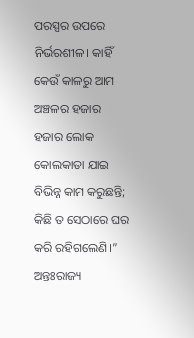ପରସ୍ପର ଉପରେ ନିର୍ଭରଶୀଳ। କାହିଁ କେଉଁ କାଳରୁ ଆମ ଅଞ୍ଚଳର ହଜାର ହଜାର ଲୋକ କୋଲକାତା ଯାଇ ବିଭିନ୍ନ କାମ କରୁଛନ୍ତି; କିଛି ତ ସେଠାରେ ଘର କରି ରହିଗଲେଣି।”
ଅନ୍ତଃରାଜ୍ୟ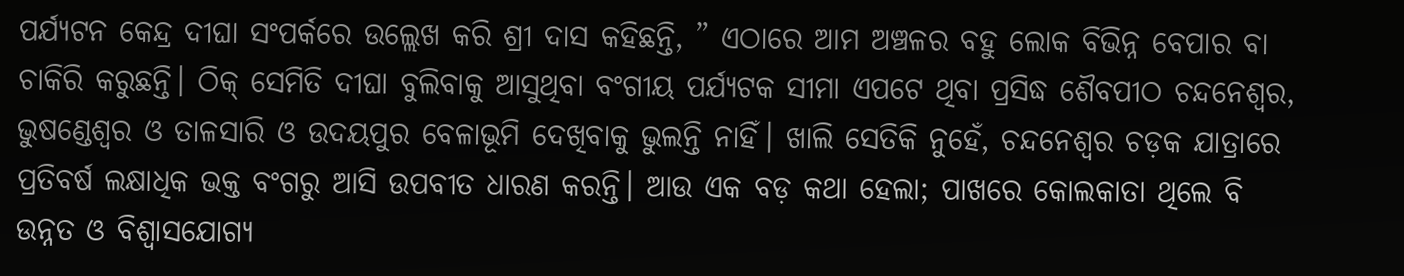ପର୍ଯ୍ୟଟନ କେନ୍ଦ୍ର ଦୀଘା ସଂପର୍କରେ ଉଲ୍ଲେଖ କରି ଶ୍ରୀ ଦାସ କହିଛନ୍ତି, ” ଏଠାରେ ଆମ ଅଞ୍ଚଳର ବହୁ ଲୋକ ବିଭିନ୍ନ ବେପାର ବା ଚାକିରି କରୁଛନ୍ତି। ଠିକ୍ ସେମିତି ଦୀଘା ବୁଲିବାକୁ ଆସୁଥିବା ବଂଗୀୟ ପର୍ଯ୍ୟଟକ ସୀମା ଏପଟେ ଥିବା ପ୍ରସିଦ୍ଧ ଶୈବପୀଠ ଚନ୍ଦନେଶ୍ବର, ଭୁଷଣ୍ଡେଶ୍ବର ଓ ତାଳସାରି ଓ ଉଦୟପୁର ବେଳାଭୂମି ଦେଖିବାକୁ ଭୁଲନ୍ତି ନାହିଁ। ଖାଲି ସେତିକି ନୁହେଁ, ଚନ୍ଦନେଶ୍ବର ଚଡ଼କ ଯାତ୍ରାରେ ପ୍ରତିବର୍ଷ ଲକ୍ଷାଧିକ ଭକ୍ତ ବଂଗରୁ ଆସି ଉପବୀତ ଧାରଣ କରନ୍ତି। ଆଉ ଏକ ବଡ଼ କଥା ହେଲା; ପାଖରେ କୋଲକାତା ଥିଲେ ବି ଉନ୍ନତ ଓ ବିଶ୍ବାସଯୋଗ୍ୟ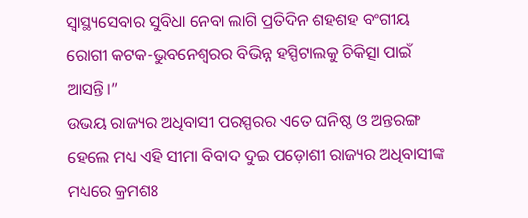ସ୍ବାସ୍ଥ୍ୟସେବାର ସୁବିଧା ନେବା ଲାଗି ପ୍ରତିଦିନ ଶହଶହ ବଂଗୀୟ ରୋଗୀ କଟକ-ଭୁବନେଶ୍ବରର ବିଭିନ୍ନ ହସ୍ପିଟାଲକୁ ଚିକିତ୍ସା ପାଇଁ ଆସନ୍ତି।”
ଉଭୟ ରାଜ୍ୟର ଅଧିବାସୀ ପରସ୍ପରର ଏତେ ଘନିଷ୍ଠ ଓ ଅନ୍ତରଙ୍ଗ ହେଲେ ମଧ୍ୟ ଏହି ସୀମା ବିବାଦ ଦୁଇ ପଡ଼ୋଶୀ ରାଜ୍ୟର ଅଧିବାସୀଙ୍କ ମଧ୍ୟରେ କ୍ରମଶଃ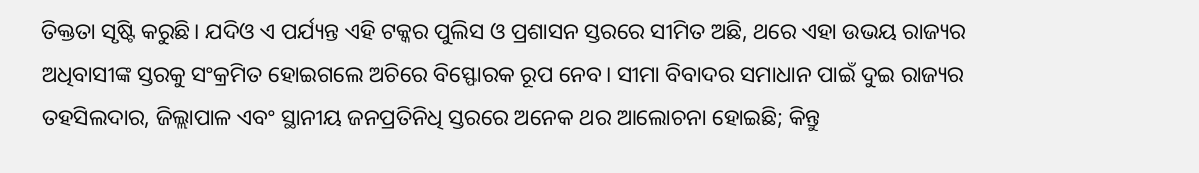ତିକ୍ତତା ସୃଷ୍ଟି କରୁଛି। ଯଦିଓ ଏ ପର୍ଯ୍ୟନ୍ତ ଏହି ଟକ୍କର ପୁଲିସ ଓ ପ୍ରଶାସନ ସ୍ତରରେ ସୀମିତ ଅଛି, ଥରେ ଏହା ଉଭୟ ରାଜ୍ୟର ଅଧିବାସୀଙ୍କ ସ୍ତରକୁ ସଂକ୍ରମିତ ହୋଇଗଲେ ଅଚିରେ ବିସ୍ଫୋରକ ରୂପ ନେବ। ସୀମା ବିବାଦର ସମାଧାନ ପାଇଁ ଦୁଇ ରାଜ୍ୟର ତହସିଲଦାର, ଜିଲ୍ଲାପାଳ ଏବଂ ସ୍ଥାନୀୟ ଜନପ୍ରତିନିଧି ସ୍ତରରେ ଅନେକ ଥର ଆଲୋଚନା ହୋଇଛି; କିନ୍ତୁ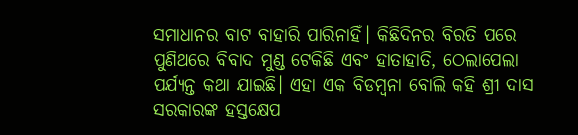ସମାଧାନର ବାଟ ବାହାରି ପାରିନାହିଁ। କିଛିଦିନର ବିରତି ପରେ ପୁଣିଥରେ ବିବାଦ ମୁଣ୍ଡ ଟେକିଛି ଏବଂ ହାତାହାତି, ଠେଲାପେଲା ପର୍ଯ୍ୟନ୍ତ କଥା ଯାଇଛି। ଏହା ଏକ ବିଡମ୍ବନା ବୋଲି କହି ଶ୍ରୀ ଦାସ ସରକାରଙ୍କ ହସ୍ତକ୍ଷେପ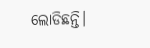ଲୋଡିଛନ୍ତି।